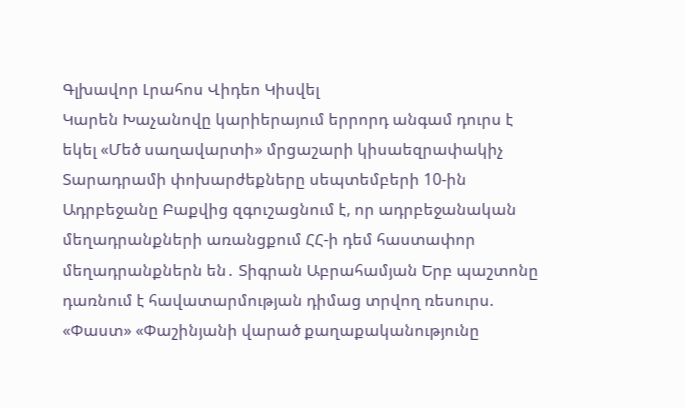Գլխավոր Լրահոս Վիդեո Կիսվել
Կարեն Խաչանովը կարիերայում երրորդ անգամ դուրս է եկել «Մեծ սաղավարտի» մրցաշարի կիսաեզրափակիչ Տարադրամի փոխարժեքները սեպտեմբերի 10-ին Ադրբեջանը Բաքվից զգուշացնում է, որ ադրբեջանական մեղադրանքների առանցքում ՀՀ-ի դեմ հաստափոր մեղադրանքներն են․ Տիգրան Աբրահամյան Երբ պաշտոնը դառնում է հավատարմության դիմաց տրվող ռեսուրս. «Փաստ» «Փաշինյանի վարած քաղաքականությունը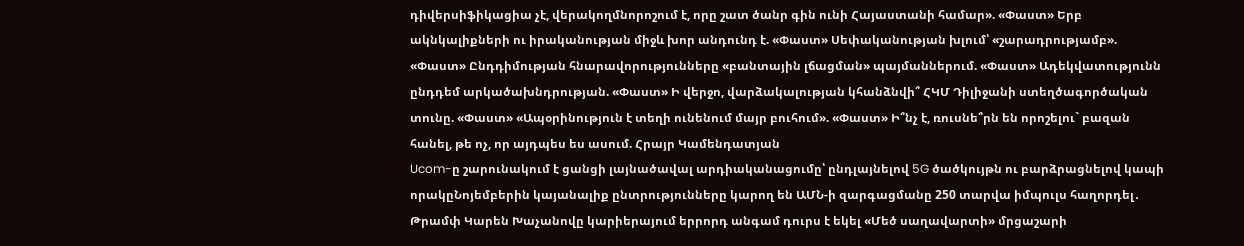դիվերսիֆիկացիա չէ, վերակողմնորոշում է, որը շատ ծանր գին ունի Հայաստանի համար». «Փաստ» Երբ ակնկալիքների ու իրականության միջև խոր անդունդ է. «Փաստ» Սեփականության խլում՝ «շարադրությամբ». «Փաստ» Ընդդիմության հնարավորությունները «բանտային լճացման» պայմաններում. «Փաստ» Ադեկվատությունն ընդդեմ արկածախնդրության. «Փաստ» Ի վերջո, վարձակալության կհանձնվի՞ ՀԿՄ Դիլիջանի ստեղծագործական տունը. «Փաստ» «Ապօրինություն է տեղի ունենում մայր բուհում». «Փաստ» Ի՞նչ է, ռուսնե՞րն են որոշելու` բազան հանել, թե ոչ, որ այդպես ես ասում. Հրայր Կամենդատյան
Ucom-ը շարունակում է ցանցի լայնածավալ արդիականացումը՝ ընդլայնելով 5G ծածկույթն ու բարձրացնելով կապի որակըՆոյեմբերին կայանալիք ընտրությունները կարող են ԱՄՆ-ի զարգացմանը 250 տարվա իմպուլս հաղորդել․ Թրամփ Կարեն Խաչանովը կարիերայում երրորդ անգամ դուրս է եկել «Մեծ սաղավարտի» մրցաշարի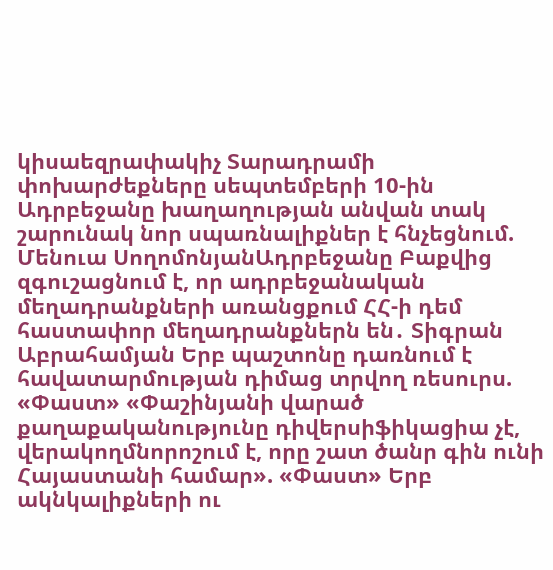կիսաեզրափակիչ Տարադրամի փոխարժեքները սեպտեմբերի 10-ին Ադրբեջանը խաղաղության անվան տակ շարունակ նոր սպառնալիքներ է հնչեցնում. Մենուա ՍողոմոնյանԱդրբեջանը Բաքվից զգուշացնում է, որ ադրբեջանական մեղադրանքների առանցքում ՀՀ-ի դեմ հաստափոր մեղադրանքներն են․ Տիգրան Աբրահամյան Երբ պաշտոնը դառնում է հավատարմության դիմաց տրվող ռեսուրս. «Փաստ» «Փաշինյանի վարած քաղաքականությունը դիվերսիֆիկացիա չէ, վերակողմնորոշում է, որը շատ ծանր գին ունի Հայաստանի համար». «Փաստ» Երբ ակնկալիքների ու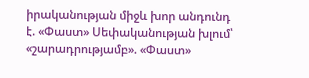իրականության միջև խոր անդունդ է. «Փաստ» Սեփականության խլում՝ «շարադրությամբ». «Փաստ»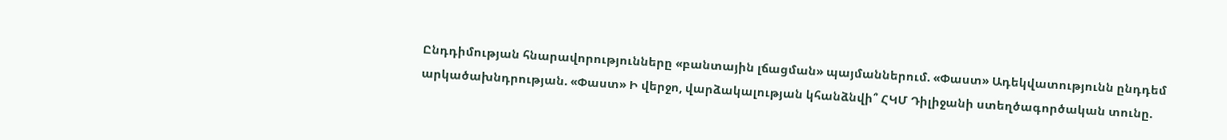Ընդդիմության հնարավորությունները «բանտային լճացման» պայմաններում. «Փաստ» Ադեկվատությունն ընդդեմ արկածախնդրության. «Փաստ» Ի վերջո, վարձակալության կհանձնվի՞ ՀԿՄ Դիլիջանի ստեղծագործական տունը.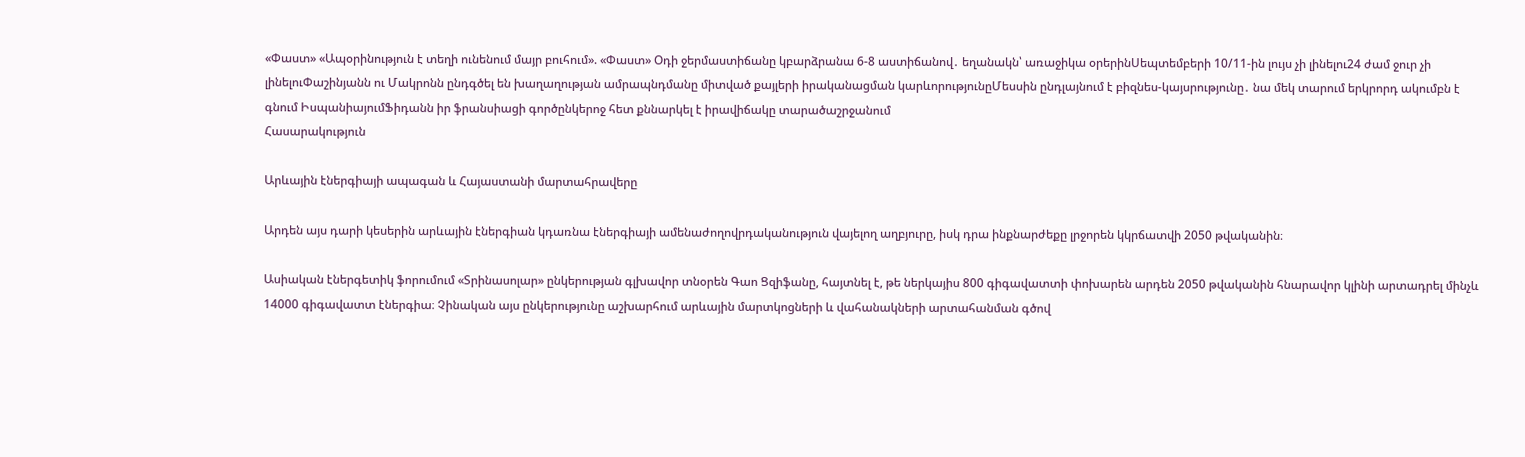«Փաստ» «Ապօրինություն է տեղի ունենում մայր բուհում». «Փաստ» Օդի ջերմաստիճանը կբարձրանա 6-8 աստիճանով․ եղանակն՝ առաջիկա օրերինՍեպտեմբերի 10/11-ին լույս չի լինելու24 ժամ ջուր չի լինելուՓաշինյանն ու Մակրոնն ընդգծել են խաղաղության ամրապնդմանը միտված քայլերի իրականացման կարևորությունըՄեսսին ընդլայնում է բիզնես-կայսրությունը․ նա մեկ տարում երկրորդ ակումբն է գնում ԻսպանիայումՖիդանն իր ֆրանսիացի գործընկերոջ հետ քննարկել է իրավիճակը տարածաշրջանում
Հասարակություն

Արևային էներգիայի ապագան և Հայաստանի մարտահրավերը

Արդեն այս դարի կեսերին արևային էներգիան կդառնա էներգիայի ամենաժողովրդականություն վայելող աղբյուրը, իսկ դրա ինքնարժեքը լրջորեն կկրճատվի 2050 թվականին։

Ասիական էներգետիկ ֆորումում «Տրինասոլար» ընկերության գլխավոր տնօրեն Գաո Ցզիֆանը, հայտնել է, թե ներկայիս 800 գիգավատտի փոխարեն արդեն 2050 թվականին հնարավոր կլինի արտադրել մինչև 14000 գիգավատտ էներգիա։ Չինական այս ընկերությունը աշխարհում արևային մարտկոցների և վահանակների արտահանման գծով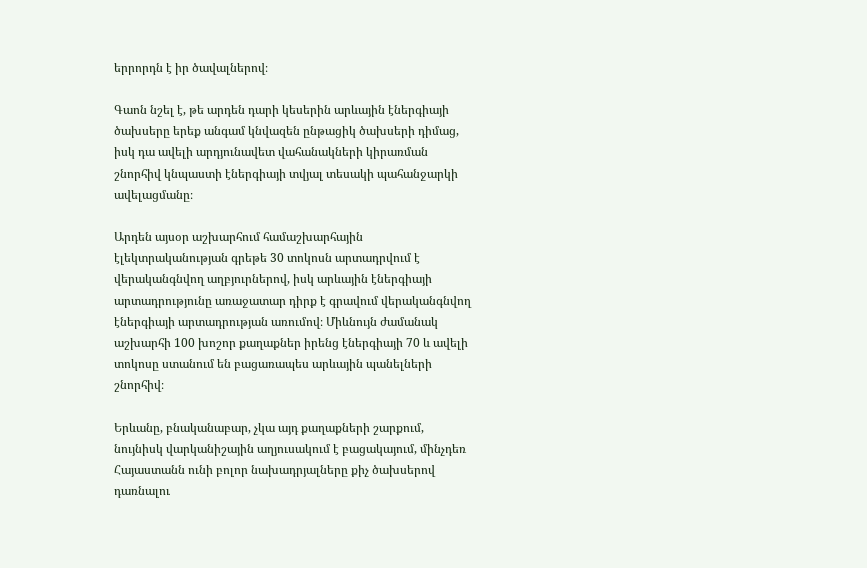երրորդն է իր ծավալներով։

Գաոն նշել է, թե արդեն դարի կեսերին արևային էներգիայի ծախսերը երեք անգամ կնվազեն ընթացիկ ծախսերի դիմաց, իսկ դա ավելի արդյունավետ վահանակների կիրառման շնորհիվ կնպաստի էներգիայի տվյալ տեսակի պահանջարկի ավելացմանը։

Արդեն այսօր աշխարհում համաշխարհային էլեկտրականության գրեթե 30 տոկոսն արտադրվում է վերականգնվող աղբյուրներով, իսկ արևային էներգիայի արտադրությունը առաջատար դիրք է գրավում վերականգնվող էներգիայի արտադրության առումով։ Միևնույն ժամանակ աշխարհի 100 խոշոր քաղաքներ իրենց էներգիայի 70 և ավելի տոկոսը ստանում են բացառապես արևային պանելների շնորհիվ։

Երևանը, բնականաբար, չկա այդ քաղաքների շարքում, նույնիսկ վարկանիշային աղյուսակում է բացակայում, մինչդեռ Հայաստանն ունի բոլոր նախադրյալները քիչ ծախսերով դառնալու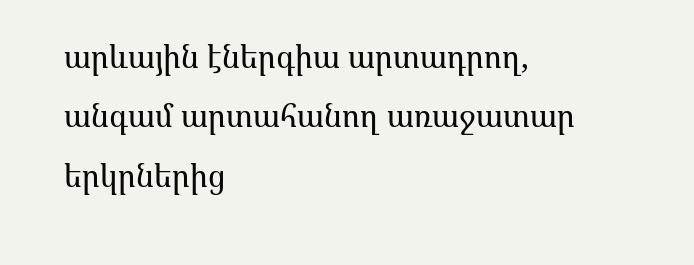արևային էներգիա արտադրող, անգամ արտահանող առաջատար երկրներից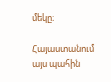մեկը։

Հայաստանում այս պահին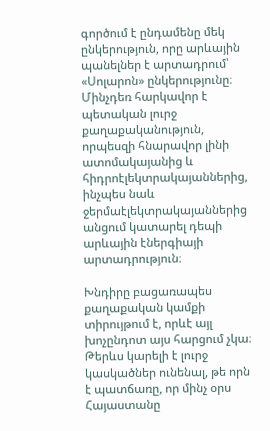գործում է ընդամենը մեկ ընկերություն, որը արևային պանելներ է արտադրում՝ «Սոլարոն» ընկերությունը։ Մինչդեռ հարկավոր է պետական լուրջ քաղաքականություն, որպեսզի հնարավոր լինի ատոմակայանից և հիդրոէլեկտրակայաններից, ինչպես նաև ջերմաէլեկտրակայաններից անցում կատարել դեպի արևային էներգիայի արտադրություն։

Խնդիրը բացառապես քաղաքական կամքի տիրույթում է, որևէ այլ խոչընդոտ այս հարցում չկա։ Թերևս կարելի է լուրջ կասկածներ ունենալ, թե որն է պատճառը, որ մինչ օրս Հայաստանը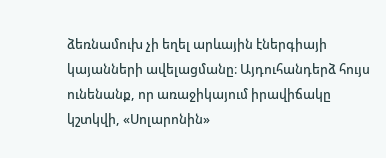ձեռնամուխ չի եղել արևային էներգիայի կայանների ավելացմանը։ Այդուհանդերձ հույս ունենանք, որ առաջիկայում իրավիճակը կշտկվի, «Սոլարոնին»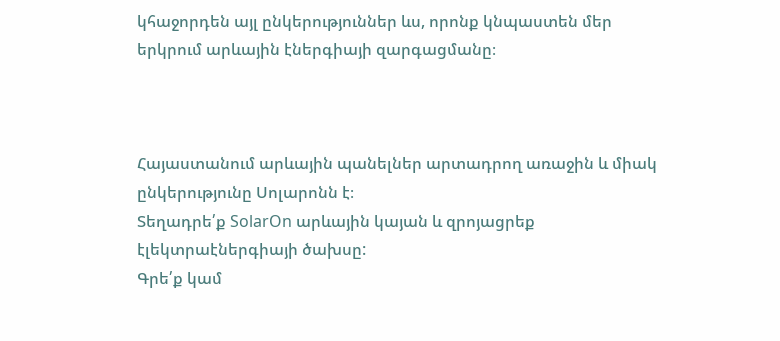կհաջորդեն այլ ընկերություններ ևս, որոնք կնպաստեն մեր երկրում արևային էներգիայի զարգացմանը։



Հայաստանում արևային պանելներ արտադրող առաջին և միակ ընկերությունը Սոլարոնն է։
Տեղադրե՛ք SolarOn արևային կայան և զրոյացրեք էլեկտրաէներգիայի ծախսը:
Գրե՛ք կամ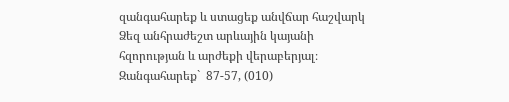զանգահարեք և ստացեք անվճար հաշվարկ Ձեզ անհրաժեշտ արևային կայանի հզորության և արժեքի վերաբերյալ։
Զանգահարեք`  87-57, (010)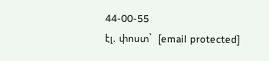44-00-55
էլ. փոստ`  [email protected]